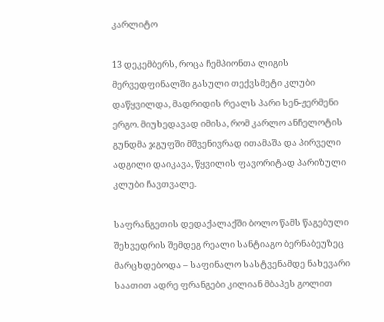კარლიტო

13 დეკემბერს, როცა ჩემპიონთა ლიგის მერვედფინალში გასული თექვსმეტი კლუბი დაწყვილდა, მადრიდის რეალს პარი სენ-ჟერმენი ერგო. მიუხედავად იმისა, რომ კარლო ანჩელოტის გუნდმა ჯგუფში მშვენივრად ითამაშა და პირველი ადგილი დაიკავა, წყვილის ფავორიტად პარიზული კლუბი ჩავთვალე.

საფრანგეთის დედაქალაქში ბოლო წამს წაგებული შეხვედრის შემდეგ რეალი სანტიაგო ბერნაბეუზეც მარცხდებოდა – საფინალო სასტვენამდე ნახევარი საათით ადრე ფრანგები კილიან მბაპეს გოლით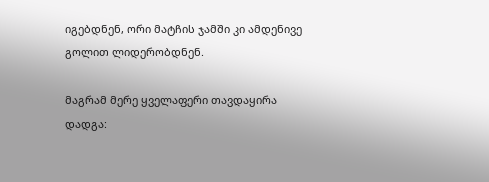იგებდნენ, ორი მატჩის ჯამში კი ამდენივე გოლით ლიდერობდნენ.

მაგრამ მერე ყველაფერი თავდაყირა დადგა: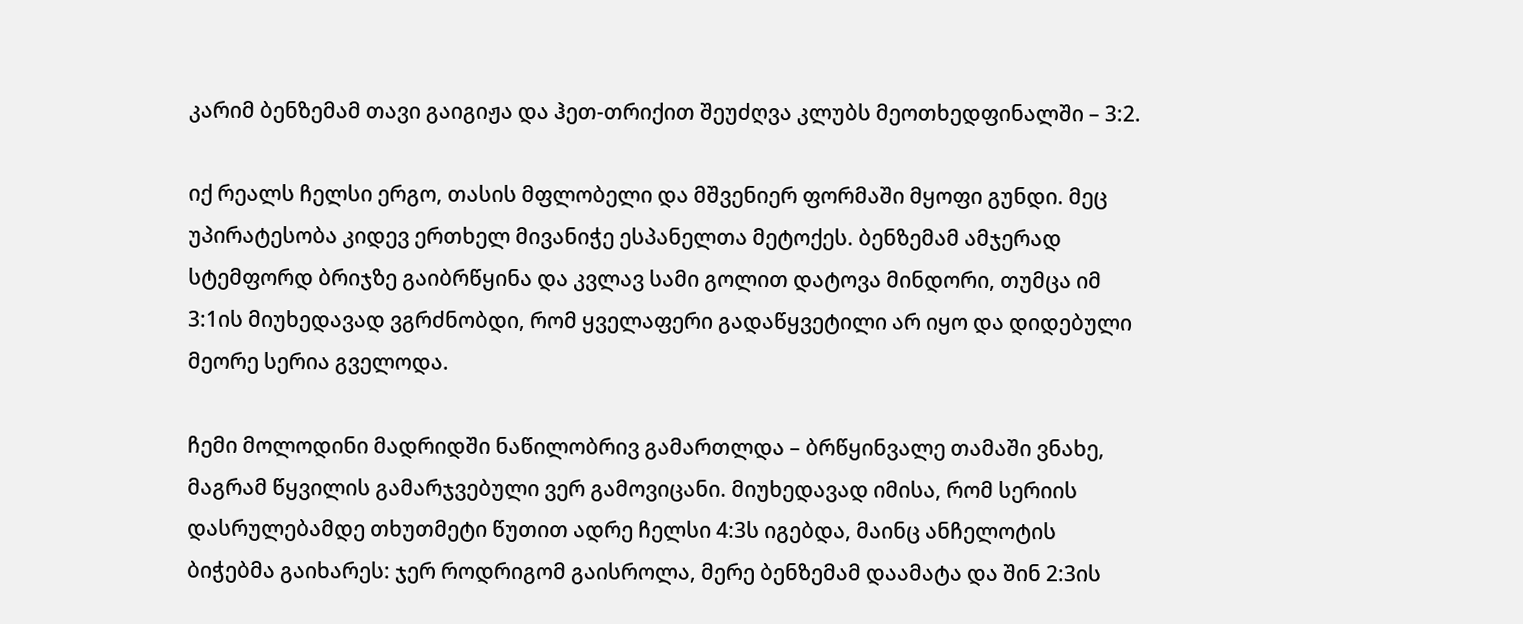კარიმ ბენზემამ თავი გაიგიჟა და ჰეთ-თრიქით შეუძღვა კლუბს მეოთხედფინალში – 3:2.

იქ რეალს ჩელსი ერგო, თასის მფლობელი და მშვენიერ ფორმაში მყოფი გუნდი. მეც უპირატესობა კიდევ ერთხელ მივანიჭე ესპანელთა მეტოქეს. ბენზემამ ამჯერად სტემფორდ ბრიჯზე გაიბრწყინა და კვლავ სამი გოლით დატოვა მინდორი, თუმცა იმ 3:1ის მიუხედავად ვგრძნობდი, რომ ყველაფერი გადაწყვეტილი არ იყო და დიდებული მეორე სერია გველოდა.

ჩემი მოლოდინი მადრიდში ნაწილობრივ გამართლდა – ბრწყინვალე თამაში ვნახე, მაგრამ წყვილის გამარჯვებული ვერ გამოვიცანი. მიუხედავად იმისა, რომ სერიის დასრულებამდე თხუთმეტი წუთით ადრე ჩელსი 4:3ს იგებდა, მაინც ანჩელოტის ბიჭებმა გაიხარეს: ჯერ როდრიგომ გაისროლა, მერე ბენზემამ დაამატა და შინ 2:3ის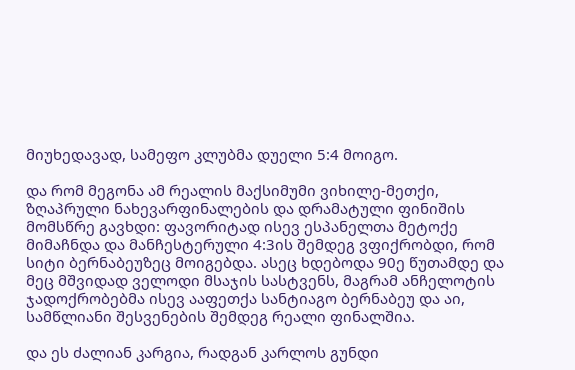მიუხედავად, სამეფო კლუბმა დუელი 5:4 მოიგო.

და რომ მეგონა ამ რეალის მაქსიმუმი ვიხილე-მეთქი, ზღაპრული ნახევარფინალების და დრამატული ფინიშის მომსწრე გავხდი: ფავორიტად ისევ ესპანელთა მეტოქე მიმაჩნდა და მანჩესტერული 4:3ის შემდეგ ვფიქრობდი, რომ სიტი ბერნაბეუზეც მოიგებდა. ასეც ხდებოდა 90ე წუთამდე და მეც მშვიდად ველოდი მსაჯის სასტვენს, მაგრამ ანჩელოტის ჯადოქრობებმა ისევ ააფეთქა სანტიაგო ბერნაბეუ და აი, სამწლიანი შესვენების შემდეგ რეალი ფინალშია.

და ეს ძალიან კარგია, რადგან კარლოს გუნდი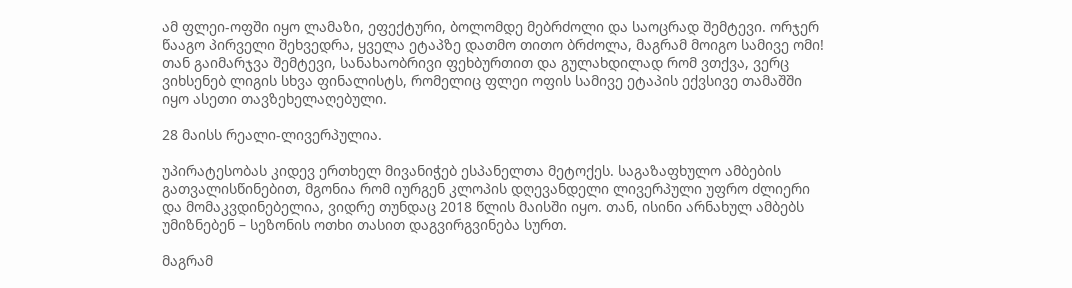ამ ფლეი-ოფში იყო ლამაზი, ეფექტური, ბოლომდე მებრძოლი და საოცრად შემტევი. ორჯერ წააგო პირველი შეხვედრა, ყველა ეტაპზე დათმო თითო ბრძოლა, მაგრამ მოიგო სამივე ომი! თან გაიმარჯვა შემტევი, სანახაობრივი ფეხბურთით და გულახდილად რომ ვთქვა, ვერც ვიხსენებ ლიგის სხვა ფინალისტს, რომელიც ფლეი ოფის სამივე ეტაპის ექვსივე თამაშში იყო ასეთი თავზეხელაღებული.

28 მაისს რეალი-ლივერპულია.

უპირატესობას კიდევ ერთხელ მივანიჭებ ესპანელთა მეტოქეს. საგაზაფხულო ამბების გათვალისწინებით, მგონია რომ იურგენ კლოპის დღევანდელი ლივერპული უფრო ძლიერი და მომაკვდინებელია, ვიდრე თუნდაც 2018 წლის მაისში იყო. თან, ისინი არნახულ ამბებს უმიზნებენ – სეზონის ოთხი თასით დაგვირგვინება სურთ.

მაგრამ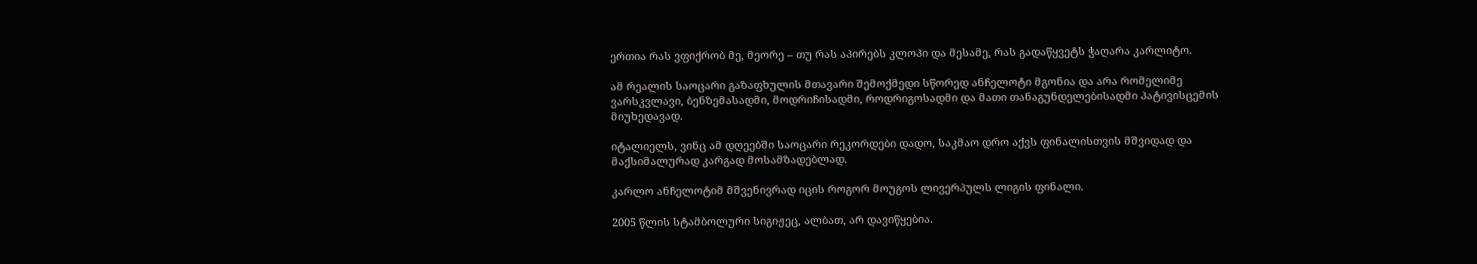ერთია რას ვფიქრობ მე, მეორე – თუ რას აპირებს კლოპი და მესამე, რას გადაწყვეტს ჭაღარა კარლიტო.

ამ რეალის საოცარი გაზაფხულის მთავარი შემოქმედი სწორედ ანჩელოტი მგონია და არა რომელიმე ვარსკვლავი, ბენზემასადმი, მოდრიჩისადმი, როდრიგოსადმი და მათი თანაგუნდელებისადმი პატივისცემის მიუხედავად.

იტალიელს, ვინც ამ დღეებში საოცარი რეკორდები დადო, საკმაო დრო აქვს ფინალისთვის მშვიდად და მაქსიმალურად კარგად მოსამზადებლად.

კარლო ანჩელოტიმ მშვენივრად იცის როგორ მოუგოს ლივერპულს ლიგის ფინალი.

2005 წლის სტამბოლური სიგიჟეც, ალბათ, არ დავიწყებია.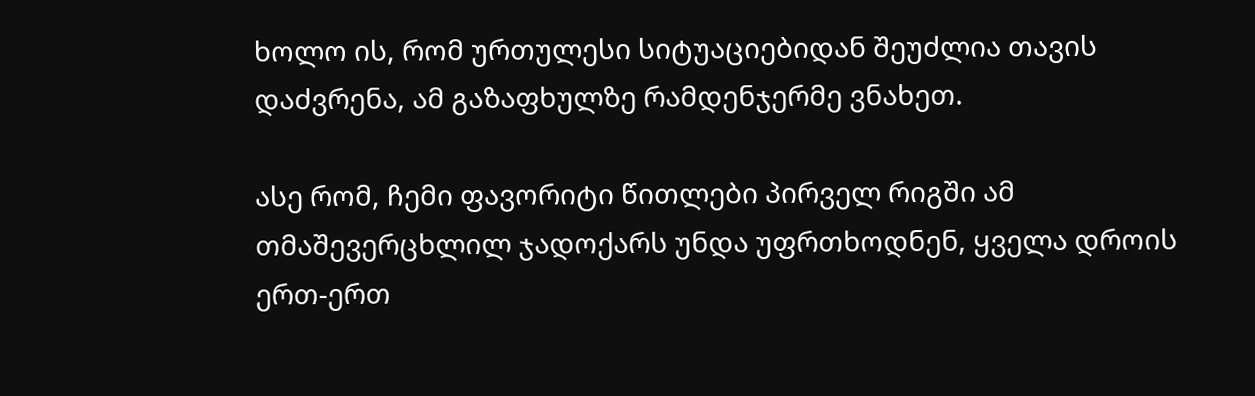ხოლო ის, რომ ურთულესი სიტუაციებიდან შეუძლია თავის დაძვრენა, ამ გაზაფხულზე რამდენჯერმე ვნახეთ.

ასე რომ, ჩემი ფავორიტი წითლები პირველ რიგში ამ თმაშევერცხლილ ჯადოქარს უნდა უფრთხოდნენ, ყველა დროის ერთ-ერთ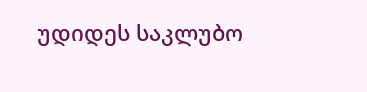უდიდეს საკლუბო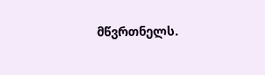მწვრთნელს.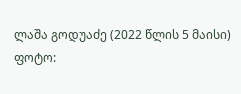ლაშა გოდუაძე (2022 წლის 5 მაისი)
ფოტო: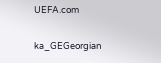UEFA.com

ka_GEGeorgian